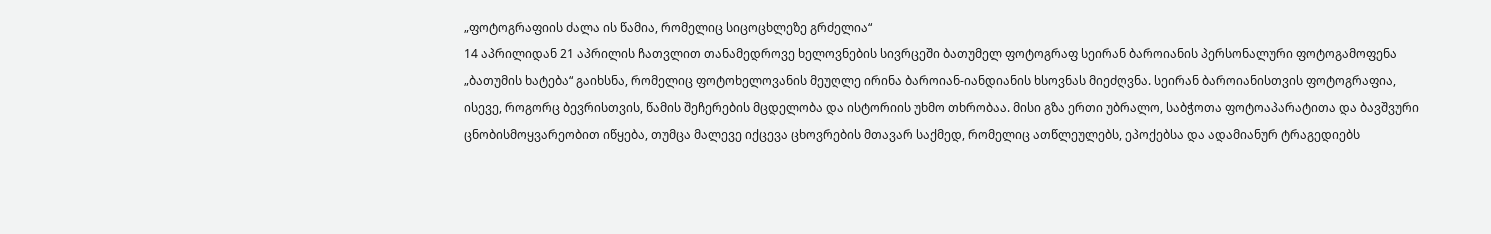„ფოტოგრაფიის ძალა ის წამია, რომელიც სიცოცხლეზე გრძელია“
14 აპრილიდან 21 აპრილის ჩათვლით თანამედროვე ხელოვნების სივრცეში ბათუმელ ფოტოგრაფ სეირან ბაროიანის პერსონალური ფოტოგამოფენა „ბათუმის ხატება“ გაიხსნა, რომელიც ფოტოხელოვანის მეუღლე ირინა ბაროიან-იანდიანის ხსოვნას მიეძღვნა. სეირან ბაროიანისთვის ფოტოგრაფია, ისევე, როგორც ბევრისთვის, წამის შეჩერების მცდელობა და ისტორიის უხმო თხრობაა. მისი გზა ერთი უბრალო, საბჭოთა ფოტოაპარატითა და ბავშვური ცნობისმოყვარეობით იწყება, თუმცა მალევე იქცევა ცხოვრების მთავარ საქმედ, რომელიც ათწლეულებს, ეპოქებსა და ადამიანურ ტრაგედიებს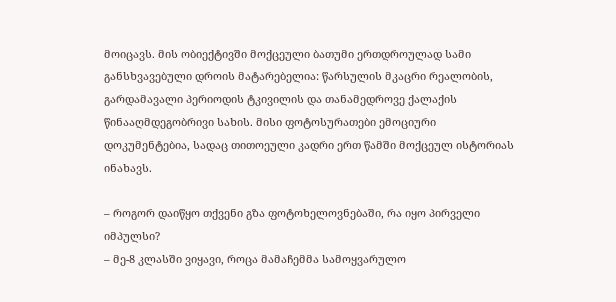მოიცავს. მის ობიექტივში მოქცეული ბათუმი ერთდროულად სამი განსხვავებული დროის მატარებელია: წარსულის მკაცრი რეალობის, გარდამავალი პერიოდის ტკივილის და თანამედროვე ქალაქის წინააღმდეგობრივი სახის. მისი ფოტოსურათები ემოციური დოკუმენტებია, სადაც თითოეული კადრი ერთ წამში მოქცეულ ისტორიას ინახავს.

– როგორ დაიწყო თქვენი გზა ფოტოხელოვნებაში, რა იყო პირველი იმპულსი?
– მე-8 კლასში ვიყავი, როცა მამაჩემმა სამოყვარულო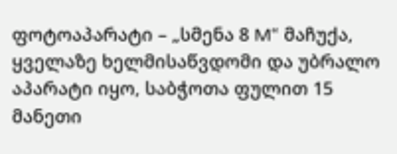ფოტოაპარატი – „სმენა 8 M“ მაჩუქა, ყველაზე ხელმისაწვდომი და უბრალო აპარატი იყო, საბჭოთა ფულით 15 მანეთი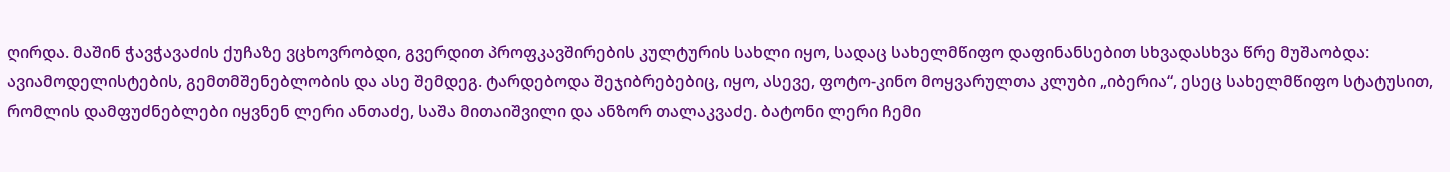ღირდა. მაშინ ჭავჭავაძის ქუჩაზე ვცხოვრობდი, გვერდით პროფკავშირების კულტურის სახლი იყო, სადაც სახელმწიფო დაფინანსებით სხვადასხვა წრე მუშაობდა: ავიამოდელისტების, გემთმშენებლობის და ასე შემდეგ. ტარდებოდა შეჯიბრებებიც, იყო, ასევე, ფოტო-კინო მოყვარულთა კლუბი „იბერია“, ესეც სახელმწიფო სტატუსით, რომლის დამფუძნებლები იყვნენ ლერი ანთაძე, საშა მითაიშვილი და ანზორ თალაკვაძე. ბატონი ლერი ჩემი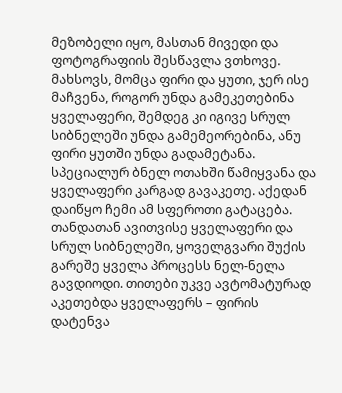მეზობელი იყო, მასთან მივედი და ფოტოგრაფიის შესწავლა ვთხოვე. მახსოვს, მომცა ფირი და ყუთი, ჯერ ისე მაჩვენა, როგორ უნდა გამეკეთებინა ყველაფერი, შემდეგ კი იგივე სრულ სიბნელეში უნდა გამემეორებინა, ანუ ფირი ყუთში უნდა გადამეტანა. სპეციალურ ბნელ ოთახში წამიყვანა და ყველაფერი კარგად გავაკეთე. აქედან დაიწყო ჩემი ამ სფეროთი გატაცება. თანდათან ავითვისე ყველაფერი და სრულ სიბნელეში, ყოველგვარი შუქის გარეშე ყველა პროცესს ნელ-ნელა გავდიოდი. თითები უკვე ავტომატურად აკეთებდა ყველაფერს – ფირის დატენვა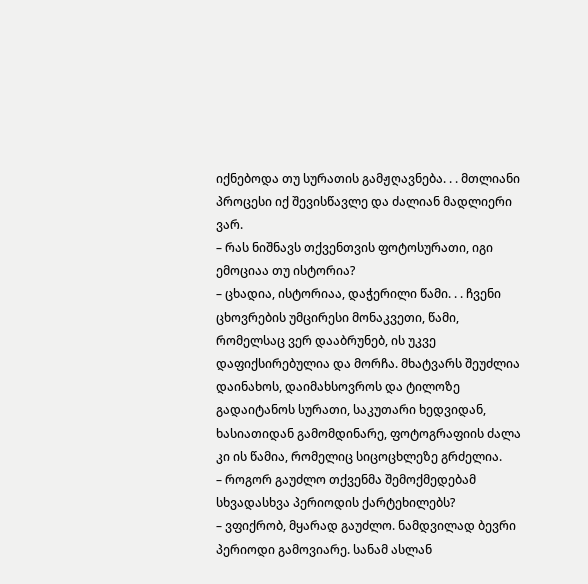იქნებოდა თუ სურათის გამჟღავნება. . . მთლიანი პროცესი იქ შევისწავლე და ძალიან მადლიერი ვარ.
– რას ნიშნავს თქვენთვის ფოტოსურათი, იგი ემოციაა თუ ისტორია?
– ცხადია, ისტორიაა, დაჭერილი წამი. . . ჩვენი ცხოვრების უმცირესი მონაკვეთი, წამი, რომელსაც ვერ დააბრუნებ, ის უკვე დაფიქსირებულია და მორჩა. მხატვარს შეუძლია დაინახოს, დაიმახსოვროს და ტილოზე გადაიტანოს სურათი, საკუთარი ხედვიდან, ხასიათიდან გამომდინარე, ფოტოგრაფიის ძალა კი ის წამია, რომელიც სიცოცხლეზე გრძელია.
– როგორ გაუძლო თქვენმა შემოქმედებამ სხვადასხვა პერიოდის ქარტეხილებს?
– ვფიქრობ, მყარად გაუძლო. ნამდვილად ბევრი პერიოდი გამოვიარე. სანამ ასლან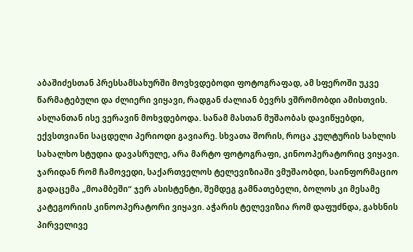აბაშიძესთან პრესსამსახურში მოვხვდებოდი ფოტოგრაფად, ამ სფეროში უკვე წარმატებული და ძლიერი ვიყავი, რადგან ძალიან ბევრს ვშრომობდი ამისთვის. ასლანთან ისე ვერავინ მოხვდებოდა. სანამ მასთან მუშაობას დავიწყებდი, ექვსთვიანი საცდელი პერიოდი გავიარე. სხვათა შორის, როცა კულტურის სახლის სახალხო სტუდია დავასრულე, არა მარტო ფოტოგრაფი, კინოოპერატორიც ვიყავი. ჯარიდან რომ ჩამოვედი, საქართველოს ტელევიზიაში ვმუშაობდი, საინფორმაციო გადაცემა „მოამბეში“ ჯერ ასისტენტი, შემდეგ გამნათებელი, ბოლოს კი მესამე კატეგორიის კინოოპერატორი ვიყავი. აჭარის ტელევიზია რომ დაფუძნდა, გახსნის პირველივე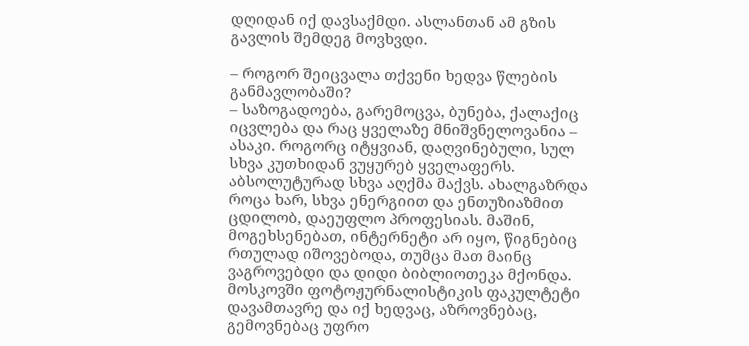დღიდან იქ დავსაქმდი. ასლანთან ამ გზის გავლის შემდეგ მოვხვდი.

– როგორ შეიცვალა თქვენი ხედვა წლების განმავლობაში?
– საზოგადოება, გარემოცვა, ბუნება, ქალაქიც იცვლება და რაც ყველაზე მნიშვნელოვანია – ასაკი. როგორც იტყვიან, დაღვინებული, სულ სხვა კუთხიდან ვუყურებ ყველაფერს. აბსოლუტურად სხვა აღქმა მაქვს. ახალგაზრდა როცა ხარ, სხვა ენერგიით და ენთუზიაზმით ცდილობ, დაეუფლო პროფესიას. მაშინ, მოგეხსენებათ, ინტერნეტი არ იყო, წიგნებიც რთულად იშოვებოდა, თუმცა მათ მაინც ვაგროვებდი და დიდი ბიბლიოთეკა მქონდა. მოსკოვში ფოტოჟურნალისტიკის ფაკულტეტი დავამთავრე და იქ ხედვაც, აზროვნებაც, გემოვნებაც უფრო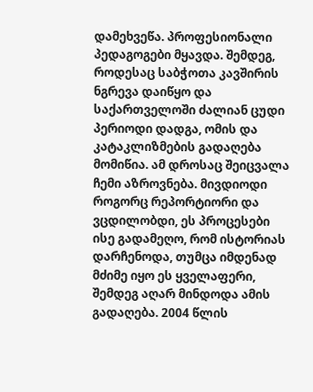დამეხვეწა. პროფესიონალი პედაგოგები მყავდა. შემდეგ, როდესაც საბჭოთა კავშირის ნგრევა დაიწყო და საქართველოში ძალიან ცუდი პერიოდი დადგა, ომის და კატაკლიზმების გადაღება მომიწია. ამ დროსაც შეიცვალა ჩემი აზროვნება. მივდიოდი როგორც რეპორტიორი და ვცდილობდი, ეს პროცესები ისე გადამეღო, რომ ისტორიას დარჩენოდა, თუმცა იმდენად მძიმე იყო ეს ყველაფერი, შემდეგ აღარ მინდოდა ამის გადაღება. 2004 წლის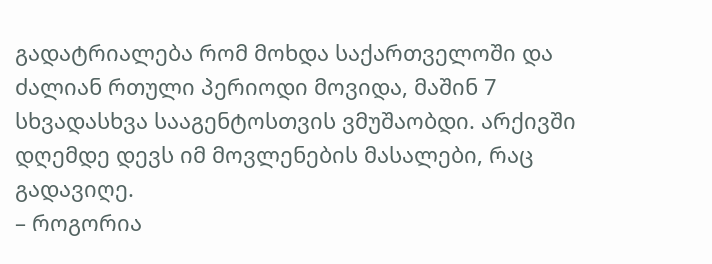გადატრიალება რომ მოხდა საქართველოში და ძალიან რთული პერიოდი მოვიდა, მაშინ 7 სხვადასხვა სააგენტოსთვის ვმუშაობდი. არქივში დღემდე დევს იმ მოვლენების მასალები, რაც გადავიღე.
– როგორია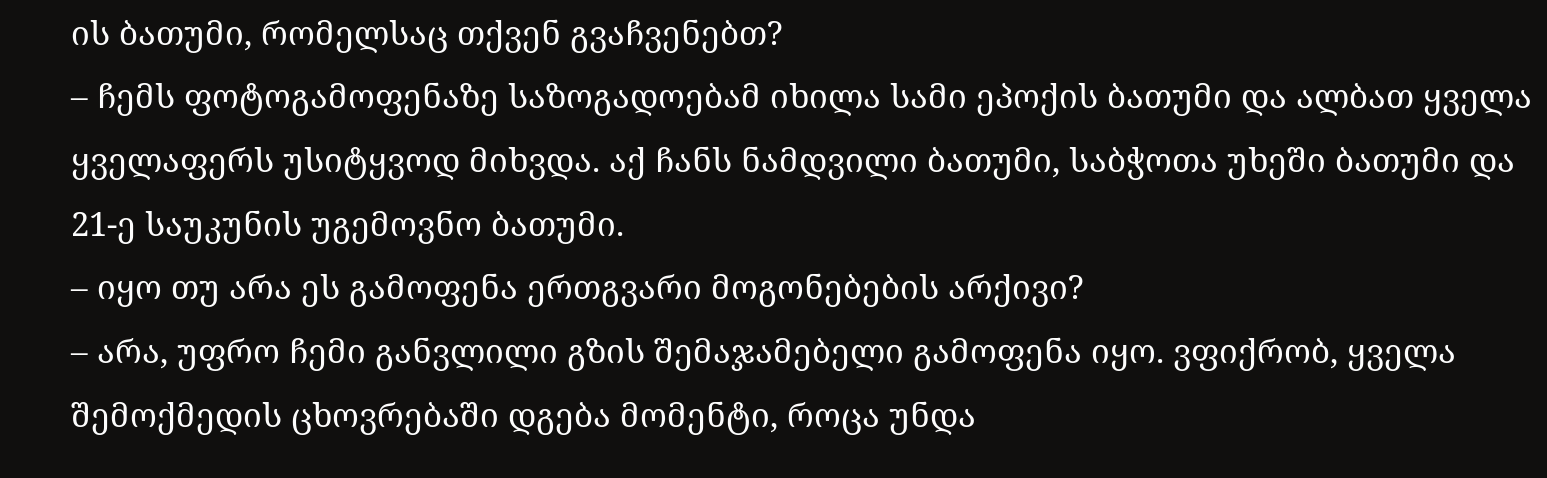ის ბათუმი, რომელსაც თქვენ გვაჩვენებთ?
– ჩემს ფოტოგამოფენაზე საზოგადოებამ იხილა სამი ეპოქის ბათუმი და ალბათ ყველა ყველაფერს უსიტყვოდ მიხვდა. აქ ჩანს ნამდვილი ბათუმი, საბჭოთა უხეში ბათუმი და 21-ე საუკუნის უგემოვნო ბათუმი.
– იყო თუ არა ეს გამოფენა ერთგვარი მოგონებების არქივი?
– არა, უფრო ჩემი განვლილი გზის შემაჯამებელი გამოფენა იყო. ვფიქრობ, ყველა შემოქმედის ცხოვრებაში დგება მომენტი, როცა უნდა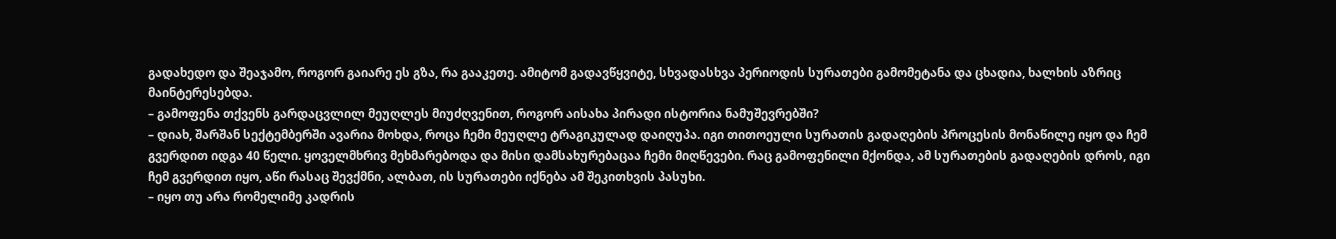გადახედო და შეაჯამო, როგორ გაიარე ეს გზა, რა გააკეთე. ამიტომ გადავწყვიტე, სხვადასხვა პერიოდის სურათები გამომეტანა და ცხადია, ხალხის აზრიც მაინტერესებდა.
– გამოფენა თქვენს გარდაცვლილ მეუღლეს მიუძღვენით, როგორ აისახა პირადი ისტორია ნამუშევრებში?
– დიახ, შარშან სექტემბერში ავარია მოხდა, როცა ჩემი მეუღლე ტრაგიკულად დაიღუპა. იგი თითოეული სურათის გადაღების პროცესის მონაწილე იყო და ჩემ გვერდით იდგა 40 წელი. ყოველმხრივ მეხმარებოდა და მისი დამსახურებაცაა ჩემი მიღწევები. რაც გამოფენილი მქონდა, ამ სურათების გადაღების დროს, იგი ჩემ გვერდით იყო, აწი რასაც შევქმნი, ალბათ, ის სურათები იქნება ამ შეკითხვის პასუხი.
– იყო თუ არა რომელიმე კადრის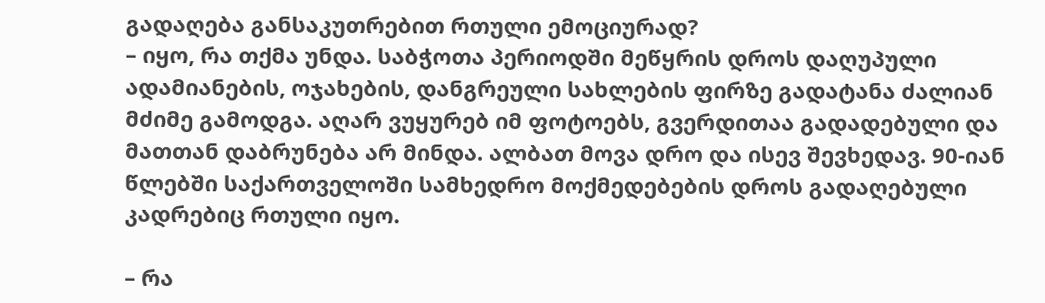გადაღება განსაკუთრებით რთული ემოციურად?
– იყო, რა თქმა უნდა. საბჭოთა პერიოდში მეწყრის დროს დაღუპული ადამიანების, ოჯახების, დანგრეული სახლების ფირზე გადატანა ძალიან მძიმე გამოდგა. აღარ ვუყურებ იმ ფოტოებს, გვერდითაა გადადებული და მათთან დაბრუნება არ მინდა. ალბათ მოვა დრო და ისევ შევხედავ. 90-იან წლებში საქართველოში სამხედრო მოქმედებების დროს გადაღებული კადრებიც რთული იყო.

– რა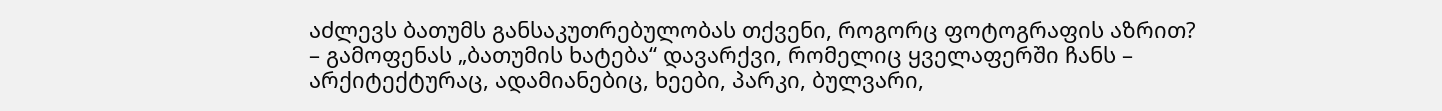აძლევს ბათუმს განსაკუთრებულობას თქვენი, როგორც ფოტოგრაფის აზრით?
– გამოფენას „ბათუმის ხატება“ დავარქვი, რომელიც ყველაფერში ჩანს – არქიტექტურაც, ადამიანებიც, ხეები, პარკი, ბულვარი,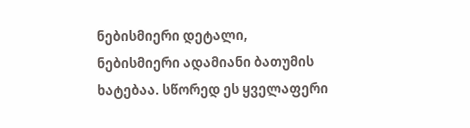ნებისმიერი დეტალი, ნებისმიერი ადამიანი ბათუმის ხატებაა. სწორედ ეს ყველაფერი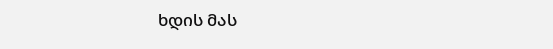ხდის მას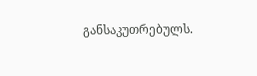განსაკუთრებულს.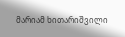მარიამ ხითარიშვილი